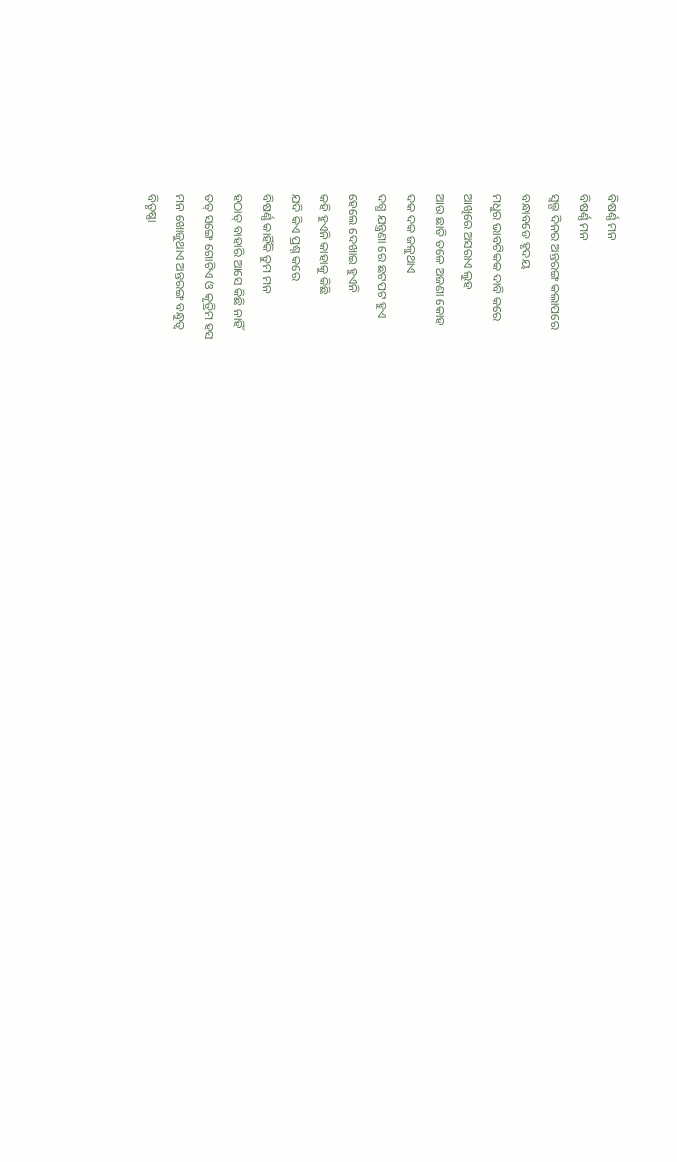ବିଷର୍ଣ୍ଣ ମନ
ବିଷର୍ଣ୍ଣ ମନ
ସ୍ବଲ୍ପ ଦିନର ଅନ୍ତରଙ୍ଗ କଲାପରେ
ବନ୍ଧାବଡେ ହୃଦୟ
ମଧୁର ଭାବଟିକକ ଦାବି କରେ
ଆଖିରେ ଅସରାଏ ଲୁହ
ଆଉ ଛାତି ତଳେ ଅଜଣା କୋହ
ଦକ ଦକ ଜଳୁଥାଏ
ଦଗ୍ଧ ଯନ୍ତ୍ରଣା ରେ ଛଟପଟ ହୁଏ
ହେଲେ ଦେଖାଇ ହୁଏନି
କହି ହୁଏନି କାହାକୁ କିଛି
ଯଦି କିଏ ପ୍ରଶ୍ନ କରେ
ବିଷର୍ଣ୍ଣ କାହିଁକି ତୁମ ମନ
ହଠାତ୍ ବାହାରି ଆସେ କିଛି ନାହିଁ
ତତ୍ ସଙ୍ଗେ ଗୋଟିଏ ଓ କୃତ୍ରିମ ହସ
ମନ ଖୋଜୁଥାଏ ଅନ୍ତରଙ୍ଗ ବନ୍ଧୁତ୍ବ
ବିତୃଷ୍ଣା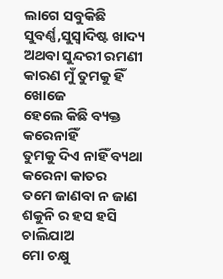ଲାଗେ ସବୁକିଛି
ସୁବର୍ଣ୍ଣ,ସୁସ୍ବାଦିଷ୍ଟ ଖାଦ୍ୟ
ଅଥବା ସୁନ୍ଦରୀ ରମଣୀ
କାରଣ ମୁଁ ତୁମକୁ ହିଁ ଖୋଜେ
ହେଲେ କିଛି ବ୍ୟକ୍ତ କରେନାହିଁ
ତୁମକୁ ଦିଏ ନାହିଁ ବ୍ୟଥା
କରେନା କାତର
ତମେ ଜାଣବା ନ ଜାଣ
ଶକୁନି ର ହସ ହସି ଚାଲିଯାଅ
ମୋ ଚକ୍ଷୁ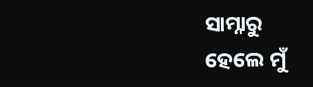ସାମ୍ନାରୁ
ହେଲେ ମୁଁ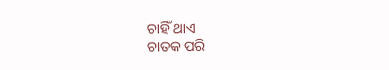ଚାହିଁ ଥାଏ
ଚାତକ ପରି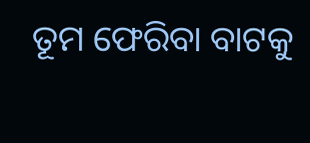ତୂମ ଫେରିବା ବାଟକୁ